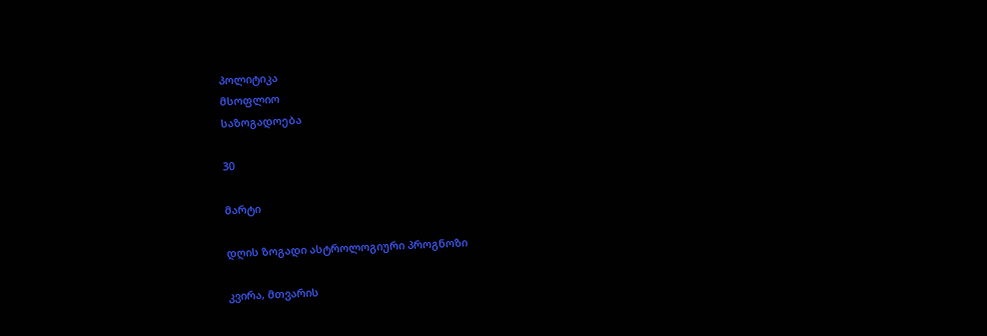პოლიტიკა
მსოფლიო
საზოგადოება

30

მარტი

დღის ზოგადი ასტროლოგიური პროგნოზი

კვირა, მთვარის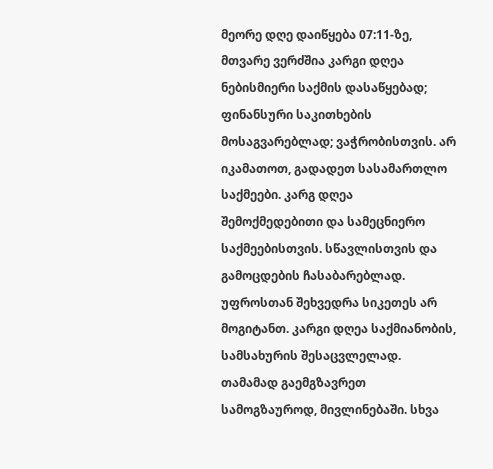მეორე დღე დაიწყება 07:11-ზე, მთვარე ვერძშია კარგი დღეა ნებისმიერი საქმის დასაწყებად; ფინანსური საკითხების მოსაგვარებლად; ვაჭრობისთვის. არ იკამათოთ, გადადეთ სასამართლო საქმეები. კარგ დღეა შემოქმედებითი და სამეცნიერო საქმეებისთვის. სწავლისთვის და გამოცდების ჩასაბარებლად. უფროსთან შეხვედრა სიკეთეს არ მოგიტანთ. კარგი დღეა საქმიანობის, სამსახურის შესაცვლელად. თამამად გაემგზავრეთ სამოგზაუროდ, მივლინებაში. სხვა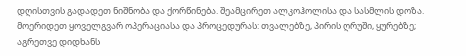დღისთვის გადადეთ ნიშნობა და ქორწინება. შეამცირეთ ალკოჰოლისა და სასმლის დოზა. მოერიდეთ ყოველგვარ ოპერაციასა და პროცედურას: თვალებზე, პირის ღრუში, ყურებზე; აგრეთვე დიდხანს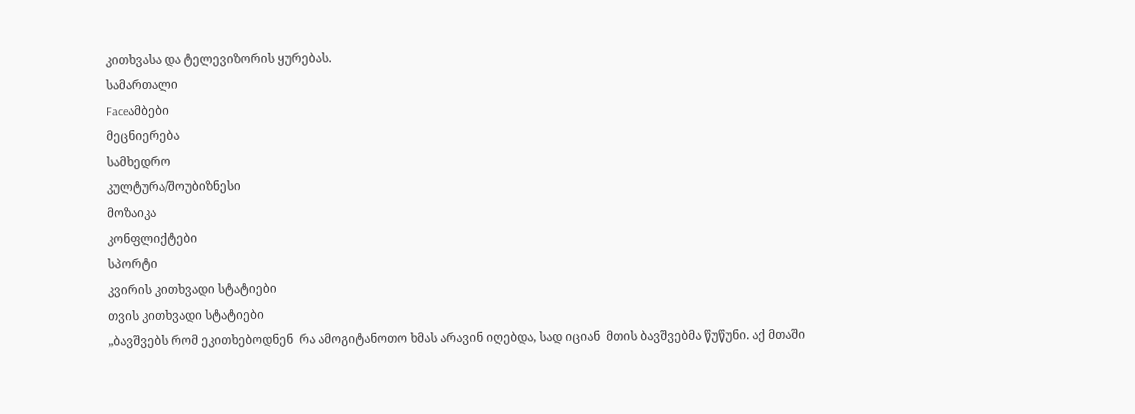კითხვასა და ტელევიზორის ყურებას.
სამართალი
Faceამბები
მეცნიერება
სამხედრო
კულტურა/შოუბიზნესი
მოზაიკა
კონფლიქტები
სპორტი
კვირის კითხვადი სტატიები
თვის კითხვადი სტატიები
„ბავშვებს რომ ეკითხებოდნენ  რა ამოგიტანოთო ხმას არავინ იღებდა, სად იციან  მთის ბავშვებმა წუწუნი. აქ მთაში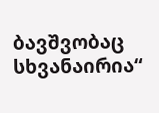ბავშვობაც სხვანაირია“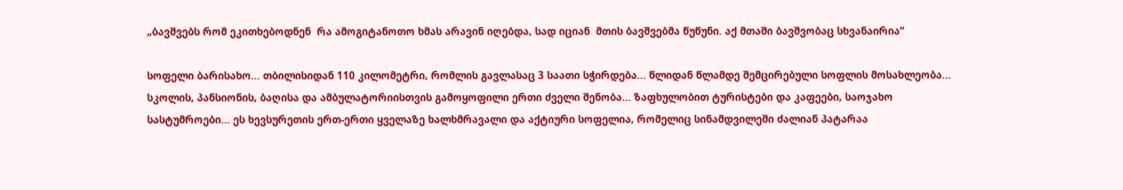„ბავშვებს რომ ეკითხებოდნენ  რა ამოგიტანოთო ხმას არავინ იღებდა, სად იციან  მთის ბავშვებმა წუწუნი. აქ მთაში ბავშვობაც სხვანაირია“

სოფელი ბარისახო... თბილისიდან 110 კილომეტრი, რომლის გავლასაც 3 საათი სჭირდება... წლიდან წლამდე შემცირებული სოფლის მოსახლეობა... სკოლის, პანსიონის, ბაღისა და ამბულატორიისთვის გამოყოფილი ერთი ძველი შენობა... ზაფხულობით ტურისტები და კაფეები, საოჯახო სასტუმროები... ეს ხევსურეთის ერთ-ერთი ყველაზე ხალხმრავალი და აქტიური სოფელია, რომელიც სინამდვილეში ძალიან პატარაა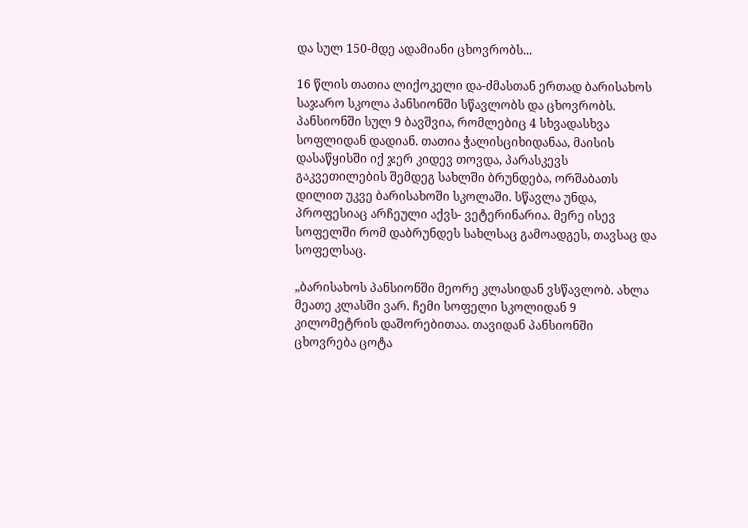და სულ 150-მდე ადამიანი ცხოვრობს...

16 წლის თათია ლიქოკელი და-ძმასთან ერთად ბარისახოს საჯარო სკოლა პანსიონში სწავლობს და ცხოვრობს. პანსიონში სულ 9 ბავშვია, რომლებიც 4 სხვადასხვა სოფლიდან დადიან. თათია ჭალისციხიდანაა, მაისის დასაწყისში იქ ჯერ კიდევ თოვდა, პარასკევს გაკვეთილების შემდეგ სახლში ბრუნდება, ორშაბათს დილით უკვე ბარისახოში სკოლაში. სწავლა უნდა, პროფესიაც არჩეული აქვს- ვეტერინარია. მერე ისევ სოფელში რომ დაბრუნდეს სახლსაც გამოადგეს, თავსაც და სოფელსაც.

„ბარისახოს პანსიონში მეორე კლასიდან ვსწავლობ. ახლა მეათე კლასში ვარ. ჩემი სოფელი სკოლიდან 9 კილომეტრის დაშორებითაა. თავიდან პანსიონში ცხოვრება ცოტა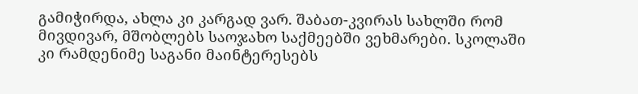გამიჭირდა, ახლა კი კარგად ვარ. შაბათ-კვირას სახლში რომ მივდივარ, მშობლებს საოჯახო საქმეებში ვეხმარები. სკოლაში კი რამდენიმე საგანი მაინტერესებს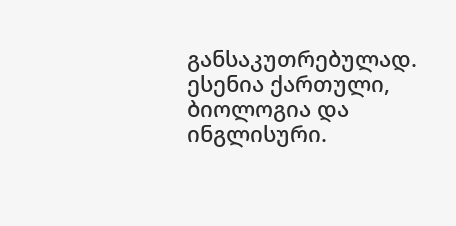განსაკუთრებულად. ესენია ქართული, ბიოლოგია და ინგლისური.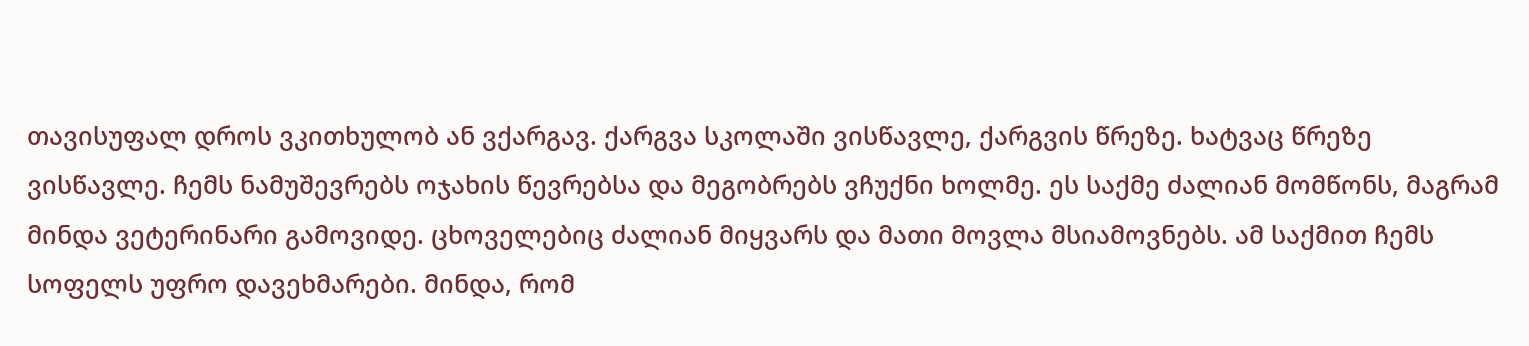თავისუფალ დროს ვკითხულობ ან ვქარგავ. ქარგვა სკოლაში ვისწავლე, ქარგვის წრეზე. ხატვაც წრეზე ვისწავლე. ჩემს ნამუშევრებს ოჯახის წევრებსა და მეგობრებს ვჩუქნი ხოლმე. ეს საქმე ძალიან მომწონს, მაგრამ მინდა ვეტერინარი გამოვიდე. ცხოველებიც ძალიან მიყვარს და მათი მოვლა მსიამოვნებს. ამ საქმით ჩემს სოფელს უფრო დავეხმარები. მინდა, რომ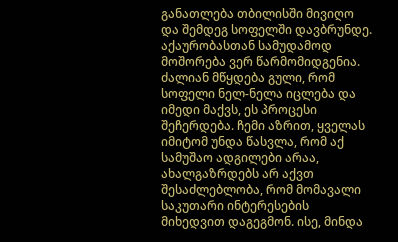განათლება თბილისში მივიღო და შემდეგ სოფელში დავბრუნდე. აქაურობასთან სამუდამოდ მოშორება ვერ წარმომიდგენია. ძალიან მწყდება გული, რომ სოფელი ნელ-ნელა იცლება და იმედი მაქვს, ეს პროცესი შეჩერდება. ჩემი აზრით, ყველას იმიტომ უნდა წასვლა, რომ აქ სამუშაო ადგილები არაა, ახალგაზრდებს არ აქვთ შესაძლებლობა, რომ მომავალი საკუთარი ინტერესების მიხედვით დაგეგმონ. ისე, მინდა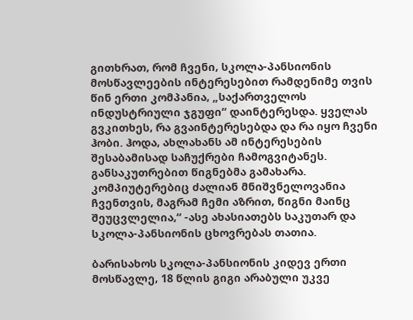გითხრათ, რომ ჩვენი, სკოლა-პანსიონის მოსწავლეების ინტერესებით რამდენიმე თვის წინ ერთი კომპანია, „საქართველოს ინდუსტრიული ჯგუფი“ დაინტერესდა. ყველას გვკითხეს, რა გვაინტერესებდა და რა იყო ჩვენი ჰობი. ჰოდა, ახლახანს ამ ინტერესების შესაბამისად საჩუქრები ჩამოგვიტანეს. განსაკუთრებით წიგნებმა გამახარა. კომპიუტერებიც ძალიან მნიშვნელოვანია ჩვენთვის, მაგრამ ჩემი აზრით, წიგნი მაინც შეუცვლელია,“ -ასე ახასიათებს საკუთარ და სკოლა-პანსიონის ცხოვრებას თათია.

ბარისახოს სკოლა-პანსიონის კიდევ ერთი მოსწავლე, 18 წლის გიგი არაბული უკვე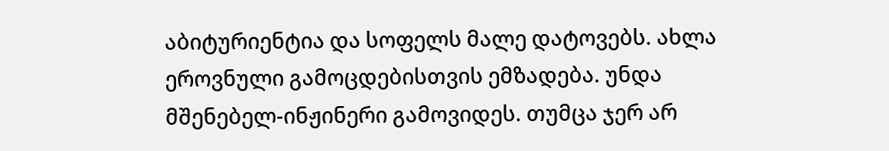აბიტურიენტია და სოფელს მალე დატოვებს. ახლა ეროვნული გამოცდებისთვის ემზადება. უნდა მშენებელ-ინჟინერი გამოვიდეს. თუმცა ჯერ არ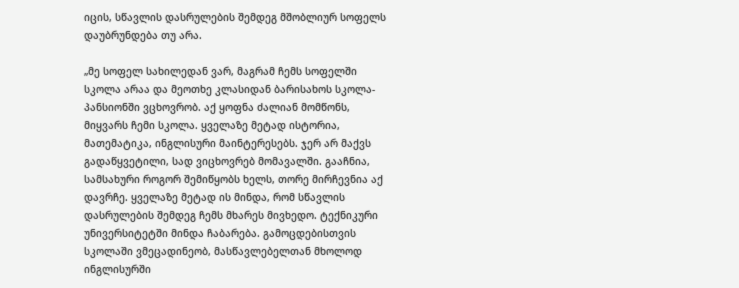იცის, სწავლის დასრულების შემდეგ მშობლიურ სოფელს დაუბრუნდება თუ არა.

„მე სოფელ სახილედან ვარ, მაგრამ ჩემს სოფელში სკოლა არაა და მეოთხე კლასიდან ბარისახოს სკოლა-პანსიონში ვცხოვრობ. აქ ყოფნა ძალიან მომწონს, მიყვარს ჩემი სკოლა. ყველაზე მეტად ისტორია, მათემატიკა, ინგლისური მაინტერესებს. ჯერ არ მაქვს გადაწყვეტილი, სად ვიცხოვრებ მომავალში. გააჩნია, სამსახური როგორ შემიწყობს ხელს, თორე მირჩევნია აქ დავრჩე. ყველაზე მეტად ის მინდა, რომ სწავლის დასრულების შემდეგ ჩემს მხარეს მივხედო. ტექნიკური უნივერსიტეტში მინდა ჩაბარება. გამოცდებისთვის სკოლაში ვმეცადინეობ, მასწავლებელთან მხოლოდ ინგლისურში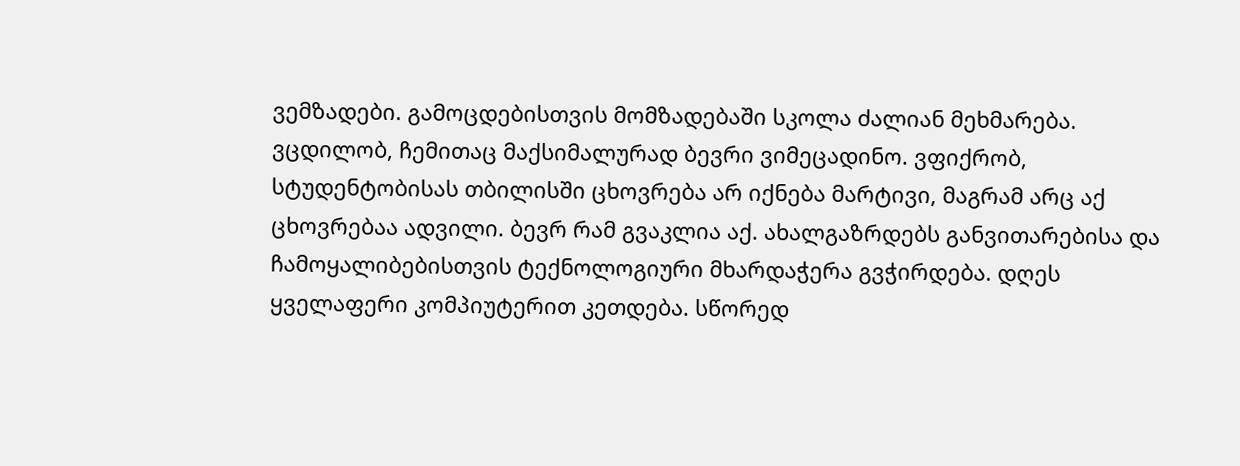ვემზადები. გამოცდებისთვის მომზადებაში სკოლა ძალიან მეხმარება. ვცდილობ, ჩემითაც მაქსიმალურად ბევრი ვიმეცადინო. ვფიქრობ, სტუდენტობისას თბილისში ცხოვრება არ იქნება მარტივი, მაგრამ არც აქ ცხოვრებაა ადვილი. ბევრ რამ გვაკლია აქ. ახალგაზრდებს განვითარებისა და ჩამოყალიბებისთვის ტექნოლოგიური მხარდაჭერა გვჭირდება. დღეს ყველაფერი კომპიუტერით კეთდება. სწორედ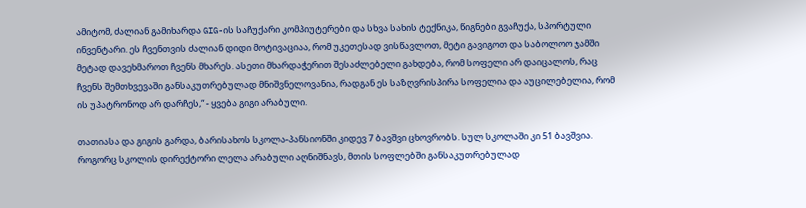ამიტომ, ძალიან გამიხარდა GIG-ის საჩუქარი კომპიუტერები და სხვა სახის ტექნიკა, წიგნები გვაჩუქა, სპორტული ინვენტარი. ეს ჩვენთვის ძალიან დიდი მოტივაციაა, რომ უკეთესად ვისწავლოთ, მეტი გავიგოთ და საბოლოო ჯამში მეტად დავეხმაროთ ჩვენს მხარეს. ასეთი მხარდაჭერით შესაძლებელი გახდება, რომ სოფელი არ დაიცალოს, რაც ჩვენს შემთხვევაში განსაკუთრებულად მნიშვნელოვანია, რადგან ეს საზღვრისპირა სოფელია და აუცილებელია, რომ ის უპატრონოდ არ დარჩეს,“ - ყვება გიგი არაბული.

თათიასა და გიგის გარდა, ბარისახოს სკოლა-პანსიონში კიდევ 7 ბავშვი ცხოვრობს. სულ სკოლაში კი 51 ბავშვია. როგორც სკოლის დირექტორი ლელა არაბული აღნიშნავს, მთის სოფლებში განსაკუთრებულად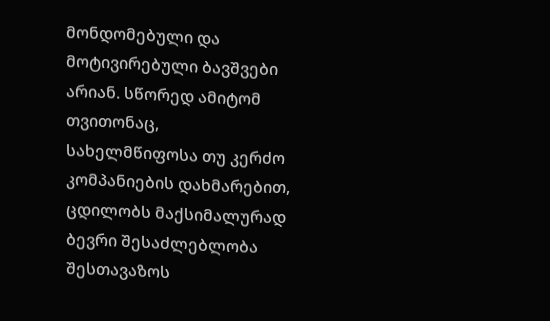მონდომებული და მოტივირებული ბავშვები არიან. სწორედ ამიტომ თვითონაც, სახელმწიფოსა თუ კერძო კომპანიების დახმარებით, ცდილობს მაქსიმალურად ბევრი შესაძლებლობა შესთავაზოს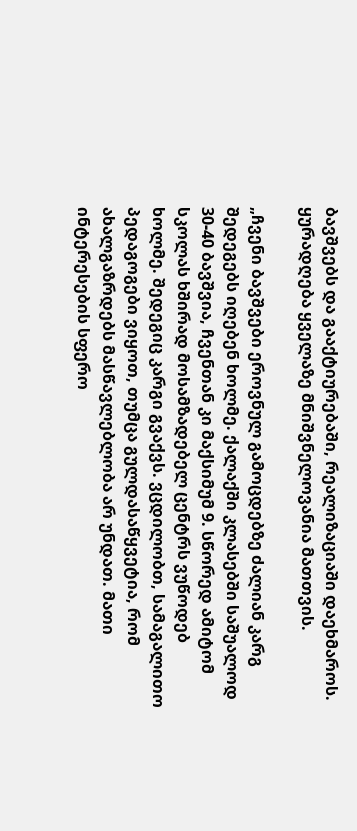ბავშვებს და გააქტიურებაში, რეალიზაციაში დაეხმაროს. ყურადღება ყველაზე მნიშვნელოვანია მათთვის.

„ჩვენი ბავშვები ეროვნულ გამოცდებზე ძალიან კარგ შედეგებს იღებენ ხოლმე. ქალაქში კლასებში საშუალოდ 30-40 ბავშვია, ჩვენთან კი მაქსიმუმ 9. სწორედ ამიტომ სკოლას ხშირად მოსამზადებელ ცენტრს ვუწოდებ ხოლმე. შედეგიც კარგი გვაქვს. ვცდილობთ, სამაგალითო პედაგოგები ვიყოთ, თუმცა გულდასაწყვეტია, რომ ახალგაზრდებს მასწავლებლობა არ უნდათ. მათი ინტერესების სფერო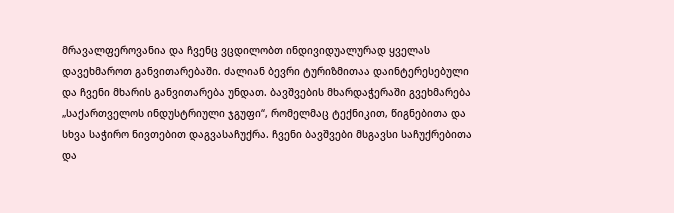მრავალფეროვანია და ჩვენც ვცდილობთ ინდივიდუალურად ყველას დავეხმაროთ განვითარებაში. ძალიან ბევრი ტურიზმითაა დაინტერესებული და ჩვენი მხარის განვითარება უნდათ. ბავშვების მხარდაჭერაში გვეხმარება „საქართველოს ინდუსტრიული ჯგუფი“, რომელმაც ტექნიკით, წიგნებითა და სხვა საჭირო ნივთებით დაგვასაჩუქრა. ჩვენი ბავშვები მსგავსი საჩუქრებითა და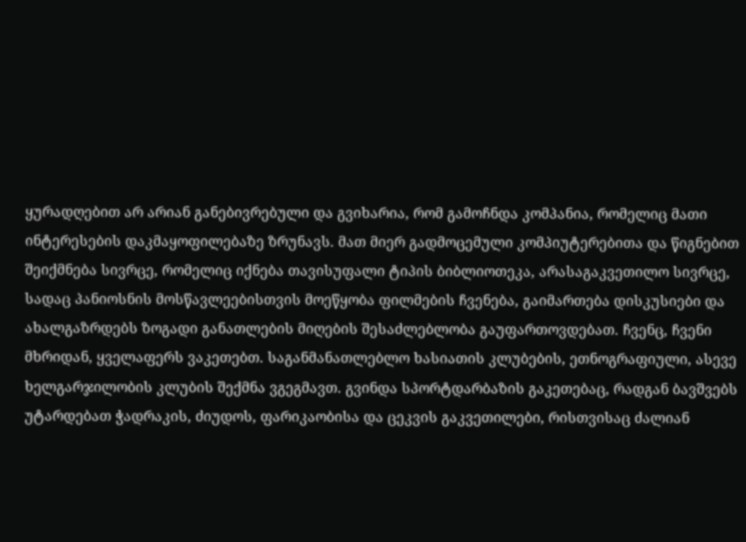ყურადღებით არ არიან განებივრებული და გვიხარია, რომ გამოჩნდა კომპანია, რომელიც მათი ინტერესების დაკმაყოფილებაზე ზრუნავს. მათ მიერ გადმოცემული კომპიუტერებითა და წიგნებით შეიქმნება სივრცე, რომელიც იქნება თავისუფალი ტიპის ბიბლიოთეკა, არასაგაკვეთილო სივრცე, სადაც პანიოსნის მოსწავლეებისთვის მოეწყობა ფილმების ჩვენება, გაიმართება დისკუსიები და ახალგაზრდებს ზოგადი განათლების მიღების შესაძლებლობა გაუფართოვდებათ. ჩვენც, ჩვენი მხრიდან, ყველაფერს ვაკეთებთ. საგანმანათლებლო ხასიათის კლუბების, ეთნოგრაფიული, ასევე ხელგარჯილობის კლუბის შექმნა ვგეგმავთ. გვინდა სპორტდარბაზის გაკეთებაც, რადგან ბავშვებს უტარდებათ ჭადრაკის, ძიუდოს, ფარიკაობისა და ცეკვის გაკვეთილები, რისთვისაც ძალიან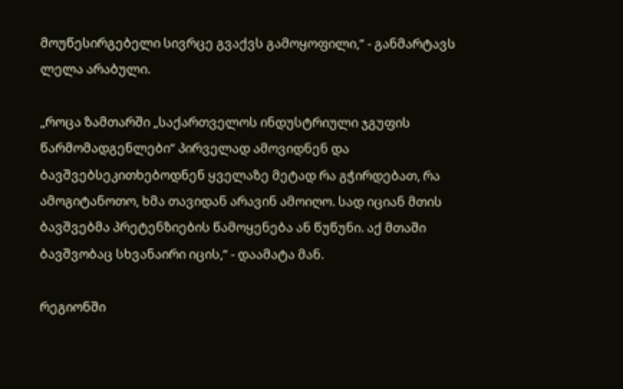მოუწესირგებელი სივრცე გვაქვს გამოყოფილი,“ - განმარტავს ლელა არაბული.

„როცა ზამთარში „საქართველოს ინდუსტრიული ჯგუფის წარმომადგენლები“ პირველად ამოვიდნენ და ბავშვებსეკითხებოდნენ ყველაზე მეტად რა გჭირდებათ, რა ამოგიტანოთო, ხმა თავიდან არავინ ამოიღო. სად იციან მთის ბავშვებმა პრეტენზიების წამოყენება ან წუწუნი. აქ მთაში ბავშვობაც სხვანაირი იცის,“ - დაამატა მან.

რეგიონში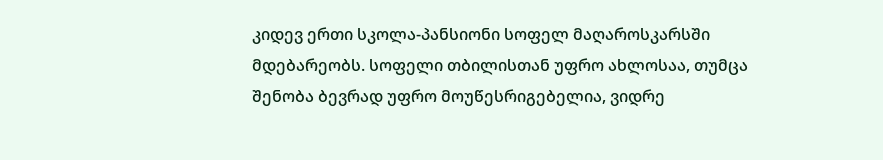კიდევ ერთი სკოლა-პანსიონი სოფელ მაღაროსკარსში მდებარეობს. სოფელი თბილისთან უფრო ახლოსაა, თუმცა შენობა ბევრად უფრო მოუწესრიგებელია, ვიდრე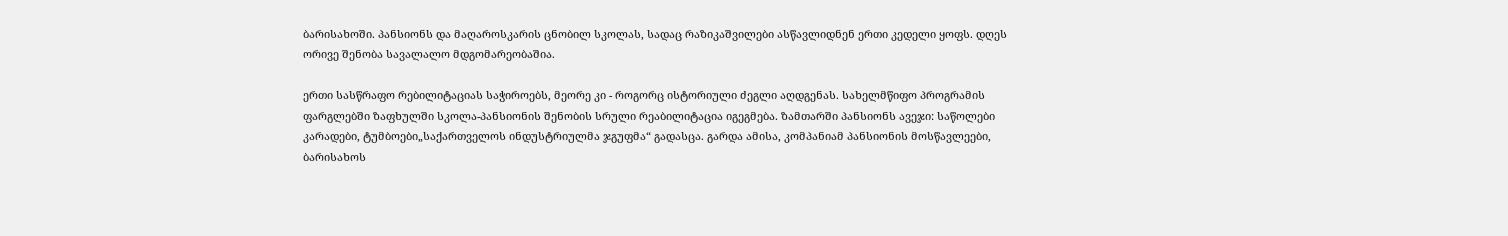ბარისახოში. პანსიონს და მაღაროსკარის ცნობილ სკოლას, სადაც რაზიკაშვილები ასწავლიდნენ ერთი კედელი ყოფს. დღეს ორივე შენობა სავალალო მდგომარეობაშია.

ერთი სასწრაფო რებილიტაციას საჭიროებს, მეორე კი - როგორც ისტორიული ძეგლი აღდგენას. სახელმწიფო პროგრამის ფარგლებში ზაფხულში სკოლა-პანსიონის შენობის სრული რეაბილიტაცია იგეგმება. ზამთარში პანსიონს ავეჯი: საწოლები კარადები, ტუმბოები„საქართველოს ინდუსტრიულმა ჯგუფმა“ გადასცა. გარდა ამისა, კომპანიამ პანსიონის მოსწავლეები, ბარისახოს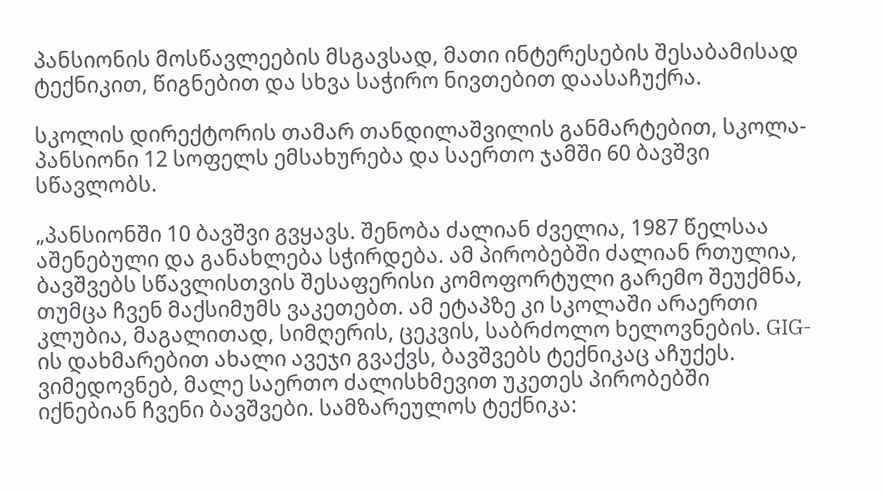პანსიონის მოსწავლეების მსგავსად, მათი ინტერესების შესაბამისად ტექნიკით, წიგნებით და სხვა საჭირო ნივთებით დაასაჩუქრა.

სკოლის დირექტორის თამარ თანდილაშვილის განმარტებით, სკოლა-პანსიონი 12 სოფელს ემსახურება და საერთო ჯამში 60 ბავშვი სწავლობს.

„პანსიონში 10 ბავშვი გვყავს. შენობა ძალიან ძველია, 1987 წელსაა აშენებული და განახლება სჭირდება. ამ პირობებში ძალიან რთულია, ბავშვებს სწავლისთვის შესაფერისი კომოფორტული გარემო შეუქმნა, თუმცა ჩვენ მაქსიმუმს ვაკეთებთ. ამ ეტაპზე კი სკოლაში არაერთი კლუბია, მაგალითად, სიმღერის, ცეკვის, საბრძოლო ხელოვნების. GIG-ის დახმარებით ახალი ავეჯი გვაქვს, ბავშვებს ტექნიკაც აჩუქეს. ვიმედოვნებ, მალე საერთო ძალისხმევით უკეთეს პირობებში იქნებიან ჩვენი ბავშვები. სამზარეულოს ტექნიკა: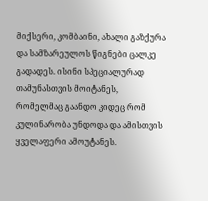მიქსერი, კომბაინი, ახალი გაზქურა და სამზარეულოს წიგნები ცალკე გადადეს. ისინი სპეციალურად თამუნასთვის მოიტანეს, რომელმაც გაანდო კიდეც რომ კულინარობა უნდოდა და ამისთვის ყველაფერი ამოუტანეს.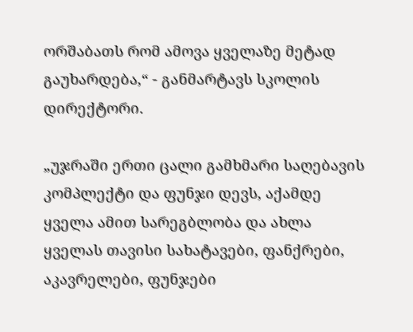ორშაბათს რომ ამოვა ყველაზე მეტად გაუხარდება,“ - განმარტავს სკოლის დირექტორი.

„უჯრაში ერთი ცალი გამხმარი საღებავის კომპლექტი და ფუნჯი დევს, აქამდე ყველა ამით სარეგბლობა და ახლა ყველას თავისი სახატავები, ფანქრები, აკავრელები, ფუნჯები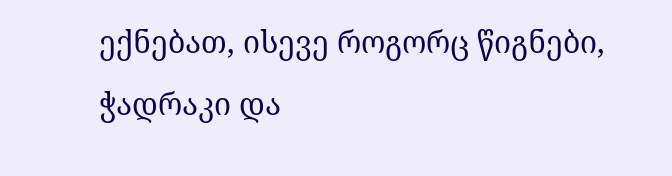ექნებათ, ისევე როგორც წიგნები, ჭადრაკი და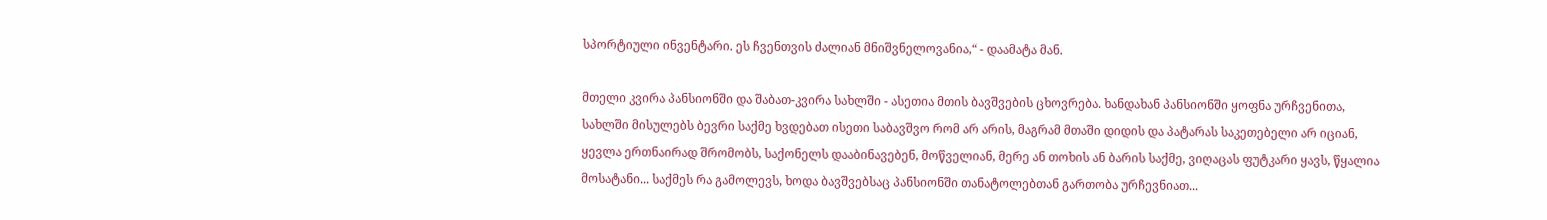სპორტიული ინვენტარი. ეს ჩვენთვის ძალიან მნიშვნელოვანია,“ - დაამატა მან.

მთელი კვირა პანსიონში და შაბათ-კვირა სახლში - ასეთია მთის ბავშვების ცხოვრება. ხანდახან პანსიონში ყოფნა ურჩვენითა, სახლში მისულებს ბევრი საქმე ხვდებათ ისეთი საბავშვო რომ არ არის, მაგრამ მთაში დიდის და პატარას საკეთებელი არ იციან, ყევლა ერთნაირად შრომობს, საქონელს დააბინავებენ, მოწველიან, მერე ან თოხის ან ბარის საქმე, ვიღაცას ფუტკარი ყავს, წყალია მოსატანი... საქმეს რა გამოლევს, ხოდა ბავშვებსაც პანსიონში თანატოლებთან გართობა ურჩევნიათ...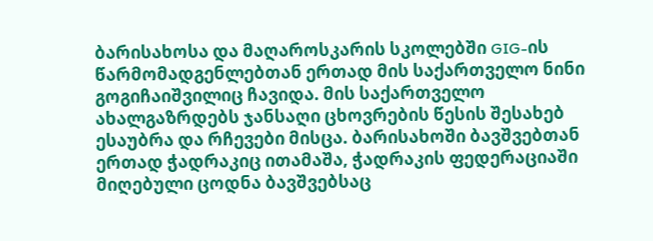ბარისახოსა და მაღაროსკარის სკოლებში GIG-ის წარმომადგენლებთან ერთად მის საქართველო ნინი გოგიჩაიშვილიც ჩავიდა. მის საქართველო ახალგაზრდებს ჯანსაღი ცხოვრების წესის შესახებ ესაუბრა და რჩევები მისცა. ბარისახოში ბავშვებთან ერთად ჭადრაკიც ითამაშა, ჭადრაკის ფედერაციაში მიღებული ცოდნა ბავშვებსაც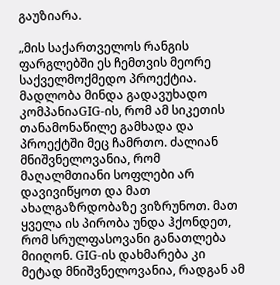გაუზიარა.

„მის საქართველოს რანგის ფარგლებში ეს ჩემთვის მეორე საქველმოქმედო პროექტია. მადლობა მინდა გადავუხადო კომპანიაGIG-ის, რომ ამ სიკეთის თანამონაწილე გამხადა და პროექტში მეც ჩამრთო. ძალიან მნიშვნელოვანია, რომ მაღალმთიანი სოფლები არ დავივიწყოთ და მათ ახალგაზრდობაზე ვიზრუნოთ. მათ ყველა ის პირობა უნდა ჰქონდეთ, რომ სრულფასოვანი განათლება მიიღონ. GIG-ის დახმარება კი მეტად მნიშვნელოვანია, რადგან ამ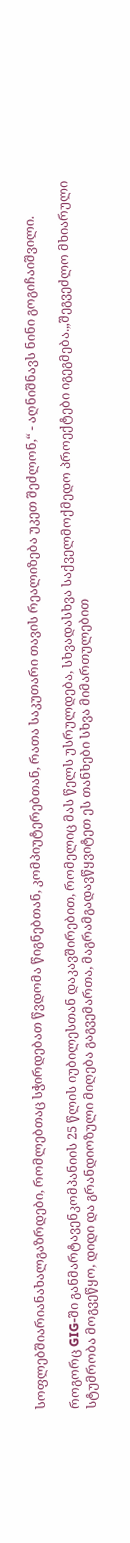სოფლებშიარიანახალგაზრდები, რომლებთაც სჭირდებათ წვდომა წიგნებთან, კომპიუტერებთან, რათა საკუთარი თავის რეალიზება უკეთ შეძლონ,“ - აღნიშნავს ნინი გოგიჩაიშვილი.

როგორც GIG-ში განმარტავენკომპანიის 25 წლის იუბილესთან დაკავშირებით, რომელიც მას წელს უსრულდება, სხვადასხვა საქველმოქმედო პროექტები იგეგმება.„შეგვეძლო მხიარული სტუმრობა მოგვეწყო, დიდი და გრანდიოზული მიღება გაგვემართა, მაგრამგადავწყვიტეთ ეს თანხები სხვა მიმართულებით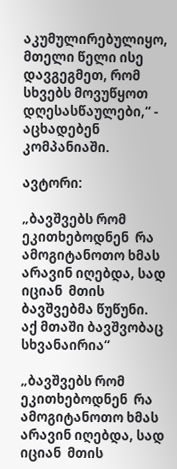აკუმულირებულიყო, მთელი წელი ისე დავგეგმეთ, რომ სხვებს მოვუწყოთ დღესასწაულები,“ - აცხადებენ კომპანიაში.

ავტორი:

„ბავშვებს რომ ეკითხებოდნენ  რა ამოგიტანოთო ხმას არავინ იღებდა, სად იციან  მთის ბავშვებმა წუწუნი. აქ მთაში ბავშვობაც სხვანაირია“

„ბავშვებს რომ ეკითხებოდნენ  რა ამოგიტანოთო ხმას არავინ იღებდა, სად იციან  მთის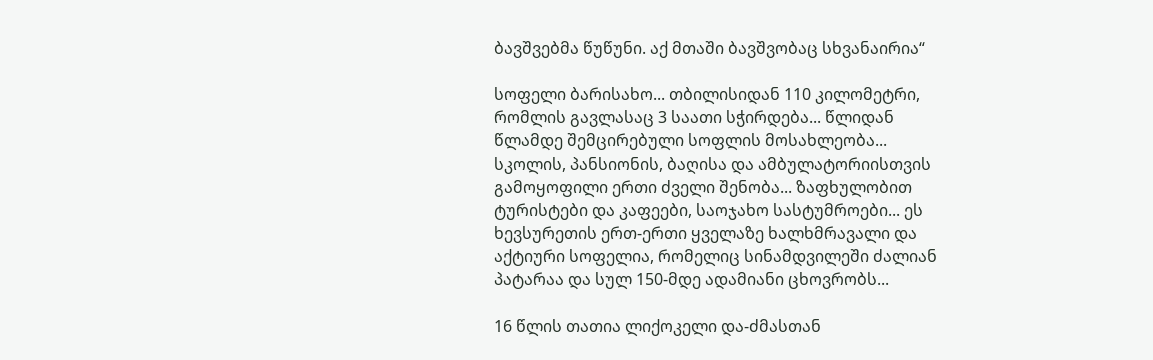ბავშვებმა წუწუნი. აქ მთაში ბავშვობაც სხვანაირია“

სოფელი ბარისახო... თბილისიდან 110 კილომეტრი, რომლის გავლასაც 3 საათი სჭირდება... წლიდან წლამდე შემცირებული სოფლის მოსახლეობა... სკოლის, პანსიონის, ბაღისა და ამბულატორიისთვის გამოყოფილი ერთი ძველი შენობა... ზაფხულობით ტურისტები და კაფეები, საოჯახო სასტუმროები... ეს ხევსურეთის ერთ-ერთი ყველაზე ხალხმრავალი და აქტიური სოფელია, რომელიც სინამდვილეში ძალიან პატარაა და სულ 150-მდე ადამიანი ცხოვრობს...

16 წლის თათია ლიქოკელი და-ძმასთან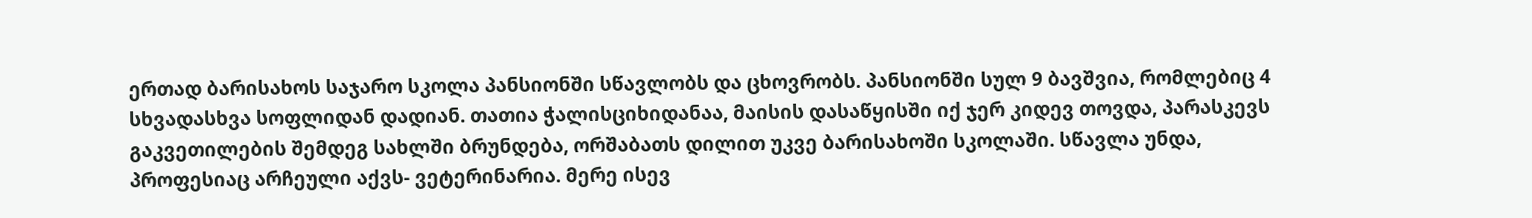ერთად ბარისახოს საჯარო სკოლა პანსიონში სწავლობს და ცხოვრობს. პანსიონში სულ 9 ბავშვია, რომლებიც 4 სხვადასხვა სოფლიდან დადიან. თათია ჭალისციხიდანაა, მაისის დასაწყისში იქ ჯერ კიდევ თოვდა, პარასკევს გაკვეთილების შემდეგ სახლში ბრუნდება, ორშაბათს დილით უკვე ბარისახოში სკოლაში. სწავლა უნდა, პროფესიაც არჩეული აქვს- ვეტერინარია. მერე ისევ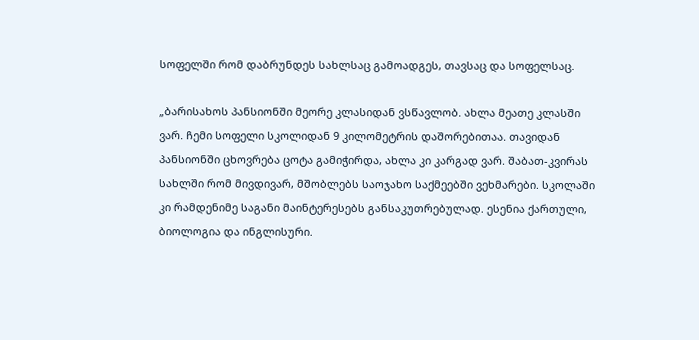სოფელში რომ დაბრუნდეს სახლსაც გამოადგეს, თავსაც და სოფელსაც.

„ბარისახოს პანსიონში მეორე კლასიდან ვსწავლობ. ახლა მეათე კლასში ვარ. ჩემი სოფელი სკოლიდან 9 კილომეტრის დაშორებითაა. თავიდან პანსიონში ცხოვრება ცოტა გამიჭირდა, ახლა კი კარგად ვარ. შაბათ-კვირას სახლში რომ მივდივარ, მშობლებს საოჯახო საქმეებში ვეხმარები. სკოლაში კი რამდენიმე საგანი მაინტერესებს განსაკუთრებულად. ესენია ქართული, ბიოლოგია და ინგლისური.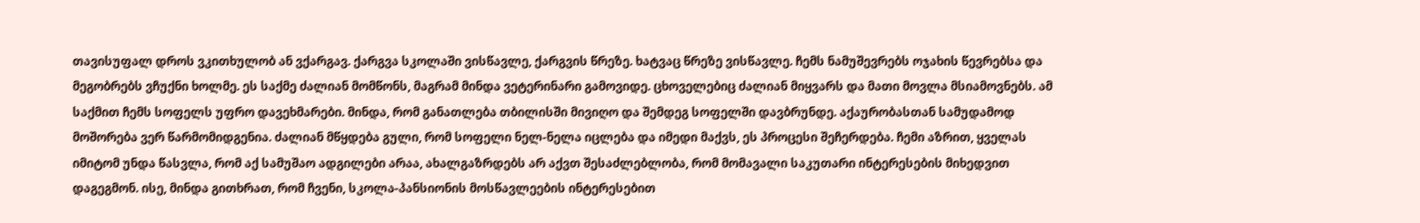თავისუფალ დროს ვკითხულობ ან ვქარგავ. ქარგვა სკოლაში ვისწავლე, ქარგვის წრეზე. ხატვაც წრეზე ვისწავლე. ჩემს ნამუშევრებს ოჯახის წევრებსა და მეგობრებს ვჩუქნი ხოლმე. ეს საქმე ძალიან მომწონს, მაგრამ მინდა ვეტერინარი გამოვიდე. ცხოველებიც ძალიან მიყვარს და მათი მოვლა მსიამოვნებს. ამ საქმით ჩემს სოფელს უფრო დავეხმარები. მინდა, რომ განათლება თბილისში მივიღო და შემდეგ სოფელში დავბრუნდე. აქაურობასთან სამუდამოდ მოშორება ვერ წარმომიდგენია. ძალიან მწყდება გული, რომ სოფელი ნელ-ნელა იცლება და იმედი მაქვს, ეს პროცესი შეჩერდება. ჩემი აზრით, ყველას იმიტომ უნდა წასვლა, რომ აქ სამუშაო ადგილები არაა, ახალგაზრდებს არ აქვთ შესაძლებლობა, რომ მომავალი საკუთარი ინტერესების მიხედვით დაგეგმონ. ისე, მინდა გითხრათ, რომ ჩვენი, სკოლა-პანსიონის მოსწავლეების ინტერესებით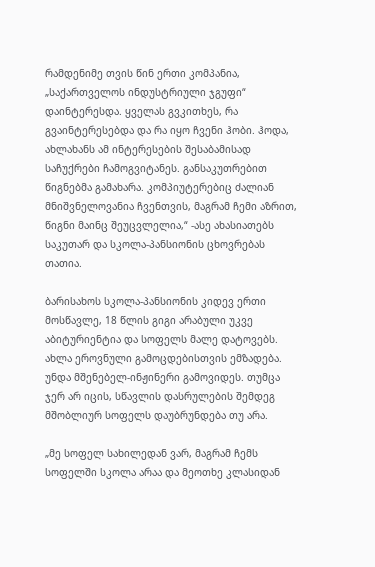რამდენიმე თვის წინ ერთი კომპანია, „საქართველოს ინდუსტრიული ჯგუფი“ დაინტერესდა. ყველას გვკითხეს, რა გვაინტერესებდა და რა იყო ჩვენი ჰობი. ჰოდა, ახლახანს ამ ინტერესების შესაბამისად საჩუქრები ჩამოგვიტანეს. განსაკუთრებით წიგნებმა გამახარა. კომპიუტერებიც ძალიან მნიშვნელოვანია ჩვენთვის, მაგრამ ჩემი აზრით, წიგნი მაინც შეუცვლელია,“ -ასე ახასიათებს საკუთარ და სკოლა-პანსიონის ცხოვრებას თათია.

ბარისახოს სკოლა-პანსიონის კიდევ ერთი მოსწავლე, 18 წლის გიგი არაბული უკვე აბიტურიენტია და სოფელს მალე დატოვებს. ახლა ეროვნული გამოცდებისთვის ემზადება. უნდა მშენებელ-ინჟინერი გამოვიდეს. თუმცა ჯერ არ იცის, სწავლის დასრულების შემდეგ მშობლიურ სოფელს დაუბრუნდება თუ არა.

„მე სოფელ სახილედან ვარ, მაგრამ ჩემს სოფელში სკოლა არაა და მეოთხე კლასიდან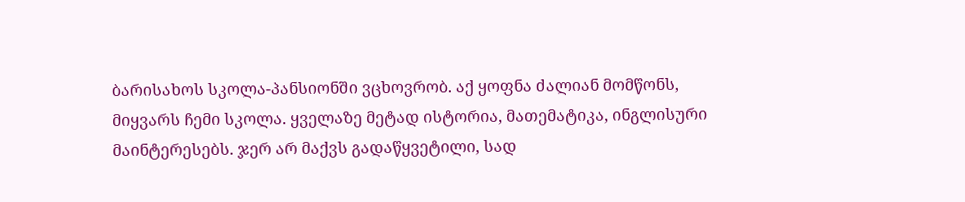ბარისახოს სკოლა-პანსიონში ვცხოვრობ. აქ ყოფნა ძალიან მომწონს, მიყვარს ჩემი სკოლა. ყველაზე მეტად ისტორია, მათემატიკა, ინგლისური მაინტერესებს. ჯერ არ მაქვს გადაწყვეტილი, სად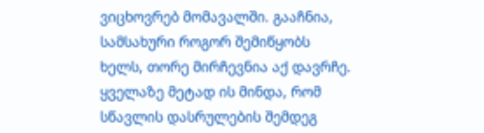ვიცხოვრებ მომავალში. გააჩნია, სამსახური როგორ შემიწყობს ხელს, თორე მირჩევნია აქ დავრჩე. ყველაზე მეტად ის მინდა, რომ სწავლის დასრულების შემდეგ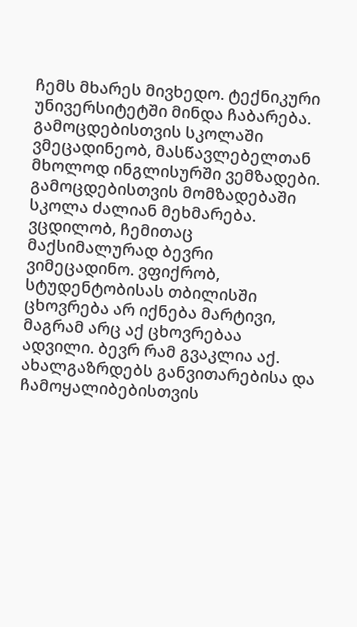ჩემს მხარეს მივხედო. ტექნიკური უნივერსიტეტში მინდა ჩაბარება. გამოცდებისთვის სკოლაში ვმეცადინეობ, მასწავლებელთან მხოლოდ ინგლისურში ვემზადები. გამოცდებისთვის მომზადებაში სკოლა ძალიან მეხმარება. ვცდილობ, ჩემითაც მაქსიმალურად ბევრი ვიმეცადინო. ვფიქრობ, სტუდენტობისას თბილისში ცხოვრება არ იქნება მარტივი, მაგრამ არც აქ ცხოვრებაა ადვილი. ბევრ რამ გვაკლია აქ. ახალგაზრდებს განვითარებისა და ჩამოყალიბებისთვის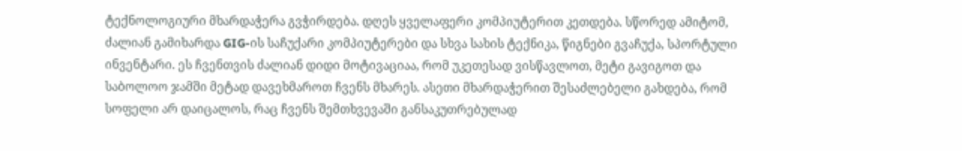ტექნოლოგიური მხარდაჭერა გვჭირდება. დღეს ყველაფერი კომპიუტერით კეთდება. სწორედ ამიტომ, ძალიან გამიხარდა GIG-ის საჩუქარი კომპიუტერები და სხვა სახის ტექნიკა, წიგნები გვაჩუქა, სპორტული ინვენტარი. ეს ჩვენთვის ძალიან დიდი მოტივაციაა, რომ უკეთესად ვისწავლოთ, მეტი გავიგოთ და საბოლოო ჯამში მეტად დავეხმაროთ ჩვენს მხარეს. ასეთი მხარდაჭერით შესაძლებელი გახდება, რომ სოფელი არ დაიცალოს, რაც ჩვენს შემთხვევაში განსაკუთრებულად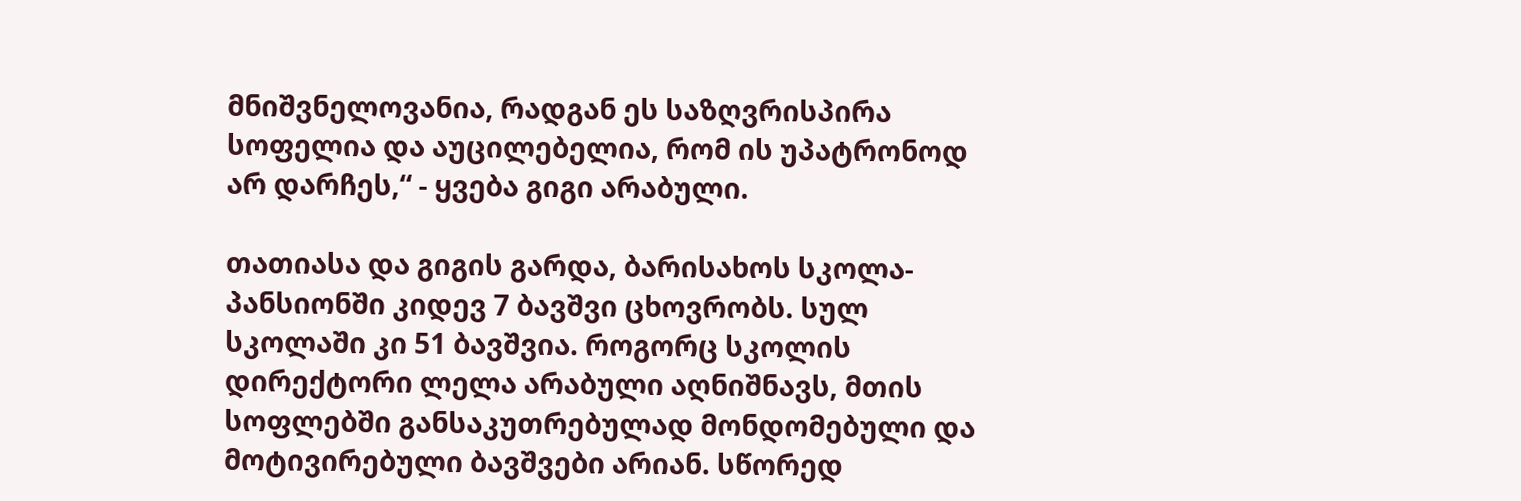მნიშვნელოვანია, რადგან ეს საზღვრისპირა სოფელია და აუცილებელია, რომ ის უპატრონოდ არ დარჩეს,“ - ყვება გიგი არაბული.

თათიასა და გიგის გარდა, ბარისახოს სკოლა-პანსიონში კიდევ 7 ბავშვი ცხოვრობს. სულ სკოლაში კი 51 ბავშვია. როგორც სკოლის დირექტორი ლელა არაბული აღნიშნავს, მთის სოფლებში განსაკუთრებულად მონდომებული და მოტივირებული ბავშვები არიან. სწორედ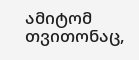ამიტომ თვითონაც,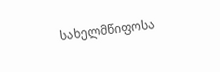სახელმწიფოსა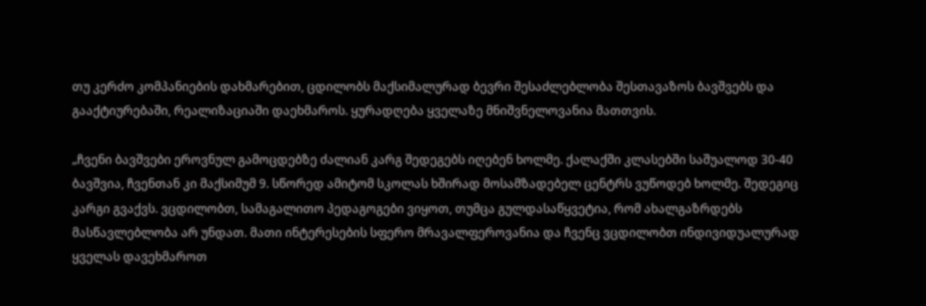თუ კერძო კომპანიების დახმარებით, ცდილობს მაქსიმალურად ბევრი შესაძლებლობა შესთავაზოს ბავშვებს და გააქტიურებაში, რეალიზაციაში დაეხმაროს. ყურადღება ყველაზე მნიშვნელოვანია მათთვის.

„ჩვენი ბავშვები ეროვნულ გამოცდებზე ძალიან კარგ შედეგებს იღებენ ხოლმე. ქალაქში კლასებში საშუალოდ 30-40 ბავშვია, ჩვენთან კი მაქსიმუმ 9. სწორედ ამიტომ სკოლას ხშირად მოსამზადებელ ცენტრს ვუწოდებ ხოლმე. შედეგიც კარგი გვაქვს. ვცდილობთ, სამაგალითო პედაგოგები ვიყოთ, თუმცა გულდასაწყვეტია, რომ ახალგაზრდებს მასწავლებლობა არ უნდათ. მათი ინტერესების სფერო მრავალფეროვანია და ჩვენც ვცდილობთ ინდივიდუალურად ყველას დავეხმაროთ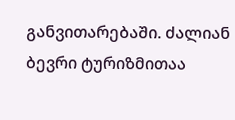განვითარებაში. ძალიან ბევრი ტურიზმითაა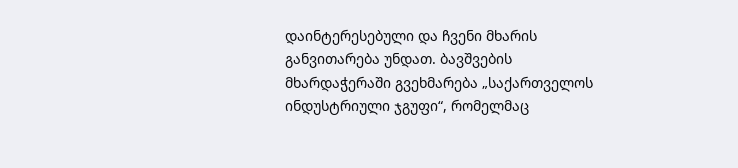დაინტერესებული და ჩვენი მხარის განვითარება უნდათ. ბავშვების მხარდაჭერაში გვეხმარება „საქართველოს ინდუსტრიული ჯგუფი“, რომელმაც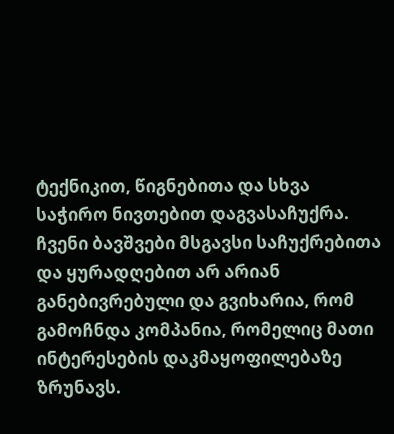ტექნიკით, წიგნებითა და სხვა საჭირო ნივთებით დაგვასაჩუქრა. ჩვენი ბავშვები მსგავსი საჩუქრებითა და ყურადღებით არ არიან განებივრებული და გვიხარია, რომ გამოჩნდა კომპანია, რომელიც მათი ინტერესების დაკმაყოფილებაზე ზრუნავს.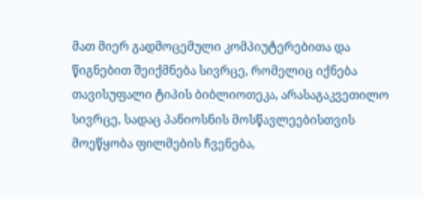მათ მიერ გადმოცემული კომპიუტერებითა და წიგნებით შეიქმნება სივრცე, რომელიც იქნება თავისუფალი ტიპის ბიბლიოთეკა, არასაგაკვეთილო სივრცე, სადაც პანიოსნის მოსწავლეებისთვის მოეწყობა ფილმების ჩვენება,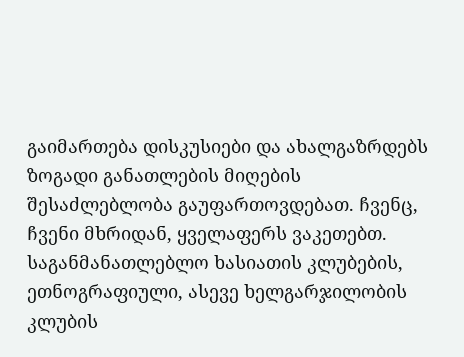გაიმართება დისკუსიები და ახალგაზრდებს ზოგადი განათლების მიღების შესაძლებლობა გაუფართოვდებათ. ჩვენც, ჩვენი მხრიდან, ყველაფერს ვაკეთებთ. საგანმანათლებლო ხასიათის კლუბების, ეთნოგრაფიული, ასევე ხელგარჯილობის კლუბის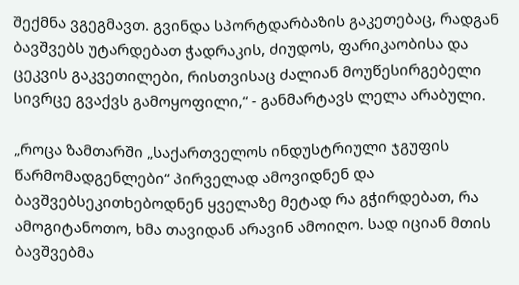შექმნა ვგეგმავთ. გვინდა სპორტდარბაზის გაკეთებაც, რადგან ბავშვებს უტარდებათ ჭადრაკის, ძიუდოს, ფარიკაობისა და ცეკვის გაკვეთილები, რისთვისაც ძალიან მოუწესირგებელი სივრცე გვაქვს გამოყოფილი,“ - განმარტავს ლელა არაბული.

„როცა ზამთარში „საქართველოს ინდუსტრიული ჯგუფის წარმომადგენლები“ პირველად ამოვიდნენ და ბავშვებსეკითხებოდნენ ყველაზე მეტად რა გჭირდებათ, რა ამოგიტანოთო, ხმა თავიდან არავინ ამოიღო. სად იციან მთის ბავშვებმა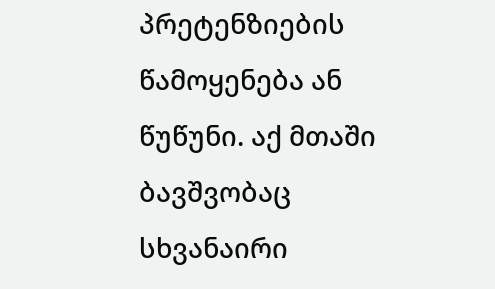პრეტენზიების წამოყენება ან წუწუნი. აქ მთაში ბავშვობაც სხვანაირი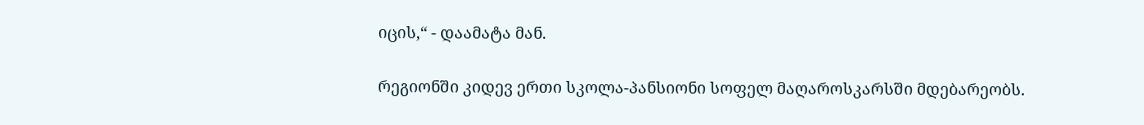იცის,“ - დაამატა მან.

რეგიონში კიდევ ერთი სკოლა-პანსიონი სოფელ მაღაროსკარსში მდებარეობს.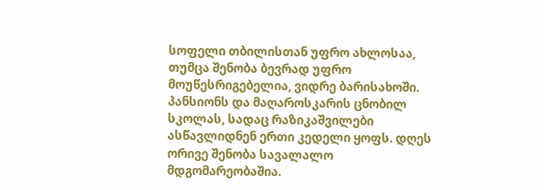სოფელი თბილისთან უფრო ახლოსაა, თუმცა შენობა ბევრად უფრო მოუწესრიგებელია, ვიდრე ბარისახოში. პანსიონს და მაღაროსკარის ცნობილ სკოლას, სადაც რაზიკაშვილები ასწავლიდნენ ერთი კედელი ყოფს. დღეს ორივე შენობა სავალალო მდგომარეობაშია.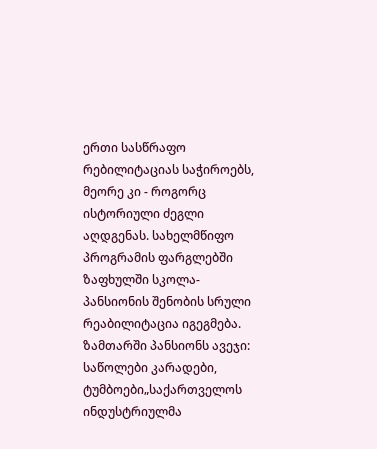ერთი სასწრაფო რებილიტაციას საჭიროებს, მეორე კი - როგორც ისტორიული ძეგლი აღდგენას. სახელმწიფო პროგრამის ფარგლებში ზაფხულში სკოლა-პანსიონის შენობის სრული რეაბილიტაცია იგეგმება. ზამთარში პანსიონს ავეჯი: საწოლები კარადები, ტუმბოები„საქართველოს ინდუსტრიულმა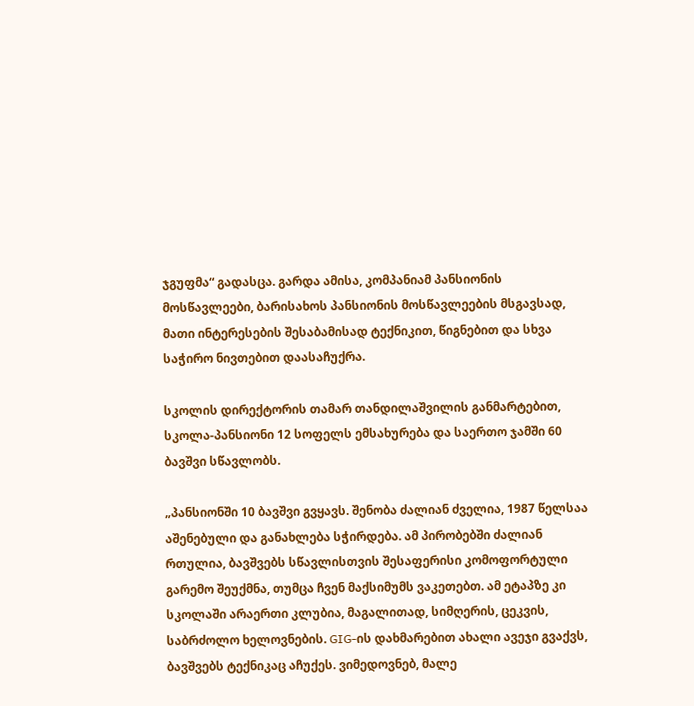ჯგუფმა“ გადასცა. გარდა ამისა, კომპანიამ პანსიონის მოსწავლეები, ბარისახოს პანსიონის მოსწავლეების მსგავსად, მათი ინტერესების შესაბამისად ტექნიკით, წიგნებით და სხვა საჭირო ნივთებით დაასაჩუქრა.

სკოლის დირექტორის თამარ თანდილაშვილის განმარტებით, სკოლა-პანსიონი 12 სოფელს ემსახურება და საერთო ჯამში 60 ბავშვი სწავლობს.

„პანსიონში 10 ბავშვი გვყავს. შენობა ძალიან ძველია, 1987 წელსაა აშენებული და განახლება სჭირდება. ამ პირობებში ძალიან რთულია, ბავშვებს სწავლისთვის შესაფერისი კომოფორტული გარემო შეუქმნა, თუმცა ჩვენ მაქსიმუმს ვაკეთებთ. ამ ეტაპზე კი სკოლაში არაერთი კლუბია, მაგალითად, სიმღერის, ცეკვის, საბრძოლო ხელოვნების. GIG-ის დახმარებით ახალი ავეჯი გვაქვს, ბავშვებს ტექნიკაც აჩუქეს. ვიმედოვნებ, მალე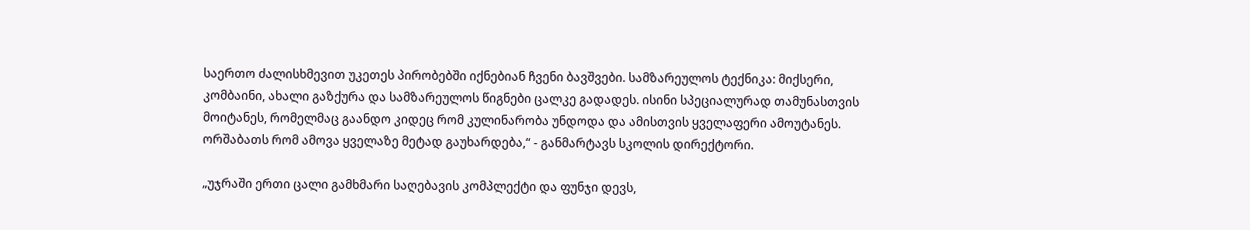საერთო ძალისხმევით უკეთეს პირობებში იქნებიან ჩვენი ბავშვები. სამზარეულოს ტექნიკა: მიქსერი, კომბაინი, ახალი გაზქურა და სამზარეულოს წიგნები ცალკე გადადეს. ისინი სპეციალურად თამუნასთვის მოიტანეს, რომელმაც გაანდო კიდეც რომ კულინარობა უნდოდა და ამისთვის ყველაფერი ამოუტანეს. ორშაბათს რომ ამოვა ყველაზე მეტად გაუხარდება,“ - განმარტავს სკოლის დირექტორი.

„უჯრაში ერთი ცალი გამხმარი საღებავის კომპლექტი და ფუნჯი დევს,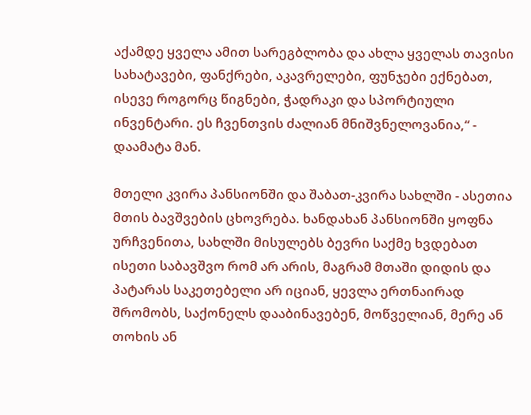აქამდე ყველა ამით სარეგბლობა და ახლა ყველას თავისი სახატავები, ფანქრები, აკავრელები, ფუნჯები ექნებათ, ისევე როგორც წიგნები, ჭადრაკი და სპორტიული ინვენტარი. ეს ჩვენთვის ძალიან მნიშვნელოვანია,“ - დაამატა მან.

მთელი კვირა პანსიონში და შაბათ-კვირა სახლში - ასეთია მთის ბავშვების ცხოვრება. ხანდახან პანსიონში ყოფნა ურჩვენითა, სახლში მისულებს ბევრი საქმე ხვდებათ ისეთი საბავშვო რომ არ არის, მაგრამ მთაში დიდის და პატარას საკეთებელი არ იციან, ყევლა ერთნაირად შრომობს, საქონელს დააბინავებენ, მოწველიან, მერე ან თოხის ან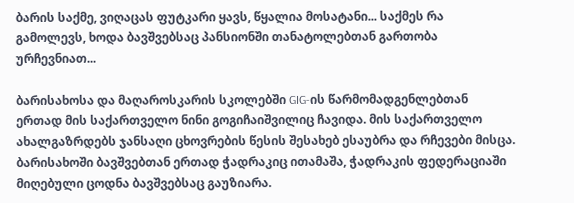ბარის საქმე, ვიღაცას ფუტკარი ყავს, წყალია მოსატანი... საქმეს რა გამოლევს, ხოდა ბავშვებსაც პანსიონში თანატოლებთან გართობა ურჩევნიათ...

ბარისახოსა და მაღაროსკარის სკოლებში GIG-ის წარმომადგენლებთან ერთად მის საქართველო ნინი გოგიჩაიშვილიც ჩავიდა. მის საქართველო ახალგაზრდებს ჯანსაღი ცხოვრების წესის შესახებ ესაუბრა და რჩევები მისცა. ბარისახოში ბავშვებთან ერთად ჭადრაკიც ითამაშა, ჭადრაკის ფედერაციაში მიღებული ცოდნა ბავშვებსაც გაუზიარა.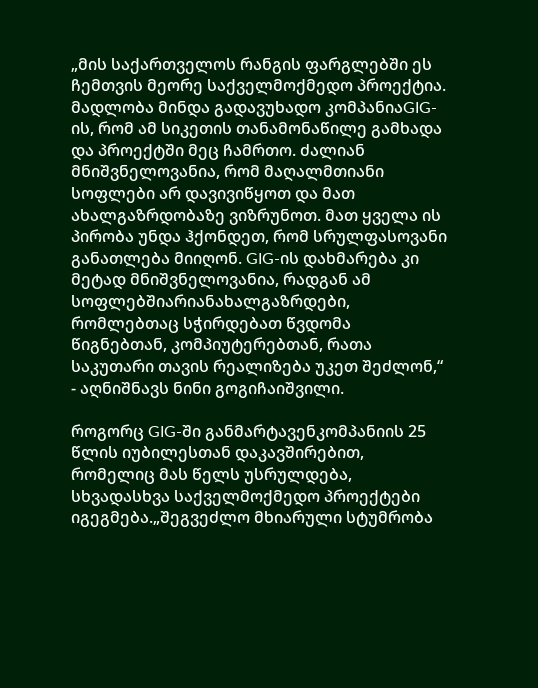„მის საქართველოს რანგის ფარგლებში ეს ჩემთვის მეორე საქველმოქმედო პროექტია. მადლობა მინდა გადავუხადო კომპანიაGIG-ის, რომ ამ სიკეთის თანამონაწილე გამხადა და პროექტში მეც ჩამრთო. ძალიან მნიშვნელოვანია, რომ მაღალმთიანი სოფლები არ დავივიწყოთ და მათ ახალგაზრდობაზე ვიზრუნოთ. მათ ყველა ის პირობა უნდა ჰქონდეთ, რომ სრულფასოვანი განათლება მიიღონ. GIG-ის დახმარება კი მეტად მნიშვნელოვანია, რადგან ამ სოფლებშიარიანახალგაზრდები, რომლებთაც სჭირდებათ წვდომა წიგნებთან, კომპიუტერებთან, რათა საკუთარი თავის რეალიზება უკეთ შეძლონ,“ - აღნიშნავს ნინი გოგიჩაიშვილი.

როგორც GIG-ში განმარტავენკომპანიის 25 წლის იუბილესთან დაკავშირებით, რომელიც მას წელს უსრულდება, სხვადასხვა საქველმოქმედო პროექტები იგეგმება.„შეგვეძლო მხიარული სტუმრობა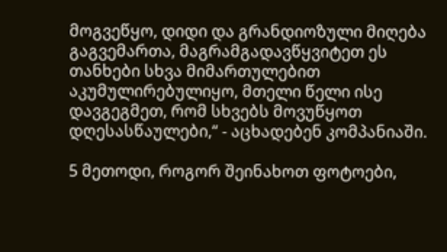მოგვეწყო, დიდი და გრანდიოზული მიღება გაგვემართა, მაგრამგადავწყვიტეთ ეს თანხები სხვა მიმართულებით აკუმულირებულიყო, მთელი წელი ისე დავგეგმეთ, რომ სხვებს მოვუწყოთ დღესასწაულები,“ - აცხადებენ კომპანიაში.

5 მეთოდი, როგორ შეინახოთ ფოტოები,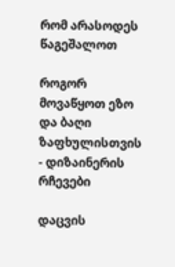რომ არასოდეს წაგეშალოთ

როგორ მოვაწყოთ ეზო და ბაღი ზაფხულისთვის - დიზაინერის რჩევები

დაცვის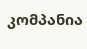კომპანია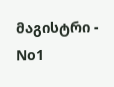მაგისტრი - No1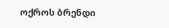ოქროს ბრენდი